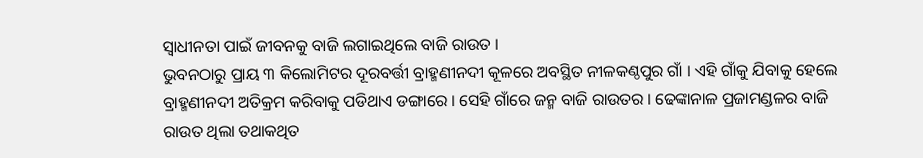ସ୍ୱାଧୀନତା ପାଇଁ ଜୀବନକୁ ବାଜି ଲଗାଇଥିଲେ ବାଜି ରାଉତ ।
ଭୁବନଠାରୁ ପ୍ରାୟ ୩ କିଲୋମିଟର ଦୂରବର୍ତ୍ତୀ ବ୍ରାହ୍ମଣୀନଦୀ କୂଳରେ ଅବସ୍ଥିତ ନୀଳକଣ୍ଠପୁର ଗାଁ । ଏହି ଗାଁକୁ ଯିବାକୁ ହେଲେ ବ୍ରାହ୍ମଣୀନଦୀ ଅତିକ୍ରମ କରିବାକୁ ପଡିଥାଏ ଡଙ୍ଗାରେ । ସେହି ଗାଁରେ ଜନ୍ମ ବାଜି ରାଉତର । ଢେଙ୍କାନାଳ ପ୍ରଜାମଣ୍ଡଳର ବାଜି ରାଉତ ଥିଲା ତଥାକଥିତ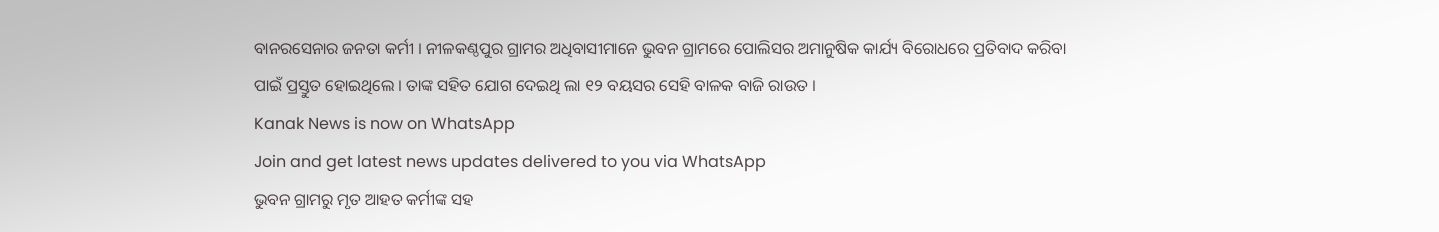ବାନରସେନାର ଜନତା କର୍ମୀ । ନୀଳକଣ୍ଠପୁର ଗ୍ରାମର ଅଧିବାସୀମାନେ ଭୁବନ ଗ୍ରାମରେ ପୋଲିସର ଅମାନୁଷିକ କାର୍ଯ୍ୟ ବିରୋଧରେ ପ୍ରତିବାଦ କରିବା ପାଇଁ ପ୍ରସ୍ତୁତ ହୋଇଥିଲେ । ତାଙ୍କ ସହିତ ଯୋଗ ଦେଇଥି ଲା ୧୨ ବୟସର ସେହି ବାଳକ ବାଜି ରାଉତ ।
Kanak News is now on WhatsApp
Join and get latest news updates delivered to you via WhatsApp
ଭୁବନ ଗ୍ରାମରୁ ମୃତ ଆହତ କର୍ମୀଙ୍କ ସହ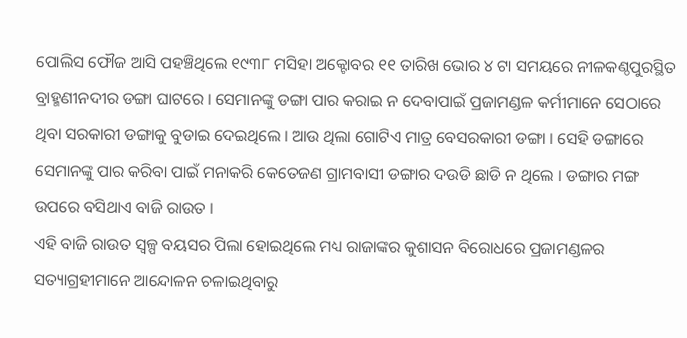ପୋଲିସ ଫୌଜ ଆସି ପହଞ୍ଚିଥିଲେ ୧୯୩୮ ମସିହା ଅକ୍ଟୋବର ୧୧ ତାରିଖ ଭୋର ୪ ଟା ସମୟରେ ନୀଳକଣ୍ଠପୁରସ୍ଥିତ ବ୍ରାହ୍ମଣୀନଦୀର ଡଙ୍ଗା ଘାଟରେ । ସେମାନଙ୍କୁ ଡଙ୍ଗା ପାର କରାଇ ନ ଦେବାପାଇଁ ପ୍ରଜାମଣ୍ଡଳ କର୍ମୀମାନେ ସେଠାରେ ଥିବା ସରକାରୀ ଡଙ୍ଗାକୁ ବୁଡାଇ ଦେଇଥିଲେ । ଆଉ ଥିଲା ଗୋଟିଏ ମାତ୍ର ବେସରକାରୀ ଡଙ୍ଗା । ସେହି ଡଙ୍ଗାରେ ସେମାନଙ୍କୁ ପାର କରିବା ପାଇଁ ମନାକରି କେତେଜଣ ଗ୍ରାମବାସୀ ଡଙ୍ଗାର ଦଉଡି ଛାଡି ନ ଥିଲେ । ଡଙ୍ଗାର ମଙ୍ଗ ଉପରେ ବସିଥାଏ ବାଜି ରାଉତ ।
ଏହି ବାଜି ରାଉତ ସ୍ୱଳ୍ପ ବୟସର ପିଲା ହୋଇଥିଲେ ମଧ୍ୟ ରାଜାଙ୍କର କୁଶାସନ ବିରୋଧରେ ପ୍ରଜାମଣ୍ଡଳର ସତ୍ୟାଗ୍ରହୀମାନେ ଆନ୍ଦୋଳନ ଚଳାଇଥିବାରୁ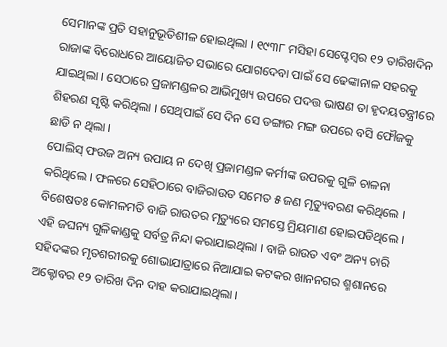ସେମାନଙ୍କ ପ୍ରତି ସହାନୁଭୂତିଶୀଳ ହୋଇଥିଲା । ୧୯୩୮ ମସିହା ସେପ୍ଟେମ୍ବର ୧୨ ତାରିଖଦିନ ରାଜାଙ୍କ ବିରୋଧରେ ଆୟୋଜିତ ସଭାରେ ଯୋଗଦେବା ପାଇଁ ସେ ଢେଙ୍କାନାଳ ସହରକୁ ଯାଇଥିଲା । ସେଠାରେ ପ୍ରଜାମଣ୍ଡଳର ଆଭିମୁଖ୍ୟ ଉପରେ ପଦତ୍ତ ଭାଷଣ ତା ହୃଦୟତନ୍ତ୍ରୀରେ ଶିହରଣ ସୃଷ୍ଟି କରିଥିଲା । ସେଥିପାଇଁ ସେ ଦିନ ସେ ଡଙ୍ଗାର ମଙ୍ଗ ଉପରେ ବସି ଫୌଜକୁ ଛାଡି ନ ଥିଲା ।
ପୋଲିସ୍ ଫଉଜ ଅନ୍ୟ ଉପାୟ ନ ଦେଖି ପ୍ରଜାମଣ୍ଡଳ କର୍ମୀଙ୍କ ଉପରକୁ ଗୁଳି ଚାଳନା କରିଥିଲେ । ଫଳରେ ସେହିଠାରେ ବାଜିରାଉତ ସମେତ ୫ ଜଣ ମୃତ୍ୟୁବରଣ କରିଥିଲେ । ବିଶେଷତଃ କୋମଳମତି ବାଜି ରାଉତର ମୃତ୍ୟୁରେ ସମସ୍ତେ ମ୍ରିୟମାଣ ହୋଇପଡିଥିଲେ । ଏହି ଜଘନ୍ୟ ଗୁଳିକାଣ୍ଡକୁ ସର୍ବତ୍ର ନିନ୍ଦା କରାଯାଇଥିଲା । ବାଜି ରାଉତ ଏବଂ ଅନ୍ୟ ଚାରି ସହିଦଙ୍କର ମୃତଶରୀରକୁ ଶୋଭାଯାତ୍ରାରେ ନିଆଯାଇ କଟକର ଖାନନଗର ଶ୍ମଶାନରେ ଅକ୍ଟୋବର ୧୨ ତାରିଖ ଦିନ ଦାହ କରାଯାଇଥିଲା ।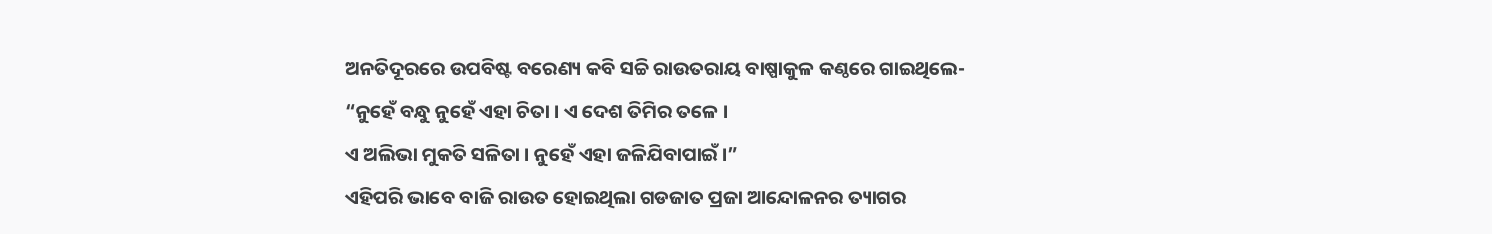ଅନତିଦୂରରେ ଉପବିଷ୍ଟ ବରେଣ୍ୟ କବି ସଚ୍ଚି ରାଉତରାୟ ବାଷ୍ପାକୁଳ କଣ୍ଠରେ ଗାଇଥିଲେ-
“ନୁହେଁ ବନ୍ଧୁ ନୁହେଁ ଏହା ଚିତା । ଏ ଦେଶ ତିମିର ତଳେ ।
ଏ ଅଲିଭା ମୁକତି ସଳିତା । ନୁହେଁ ଏହା ଜଳିଯିବାପାଇଁ ।”
ଏହିପରି ଭାବେ ବାଜି ରାଉତ ହୋଇଥିଲା ଗଡଜାତ ପ୍ରଜା ଆନ୍ଦୋଳନର ତ୍ୟାଗର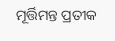ମୂର୍ତ୍ତିମନ୍ତ ପ୍ରତୀକ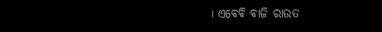। ଏବେବି ବାଜି ରାଉତ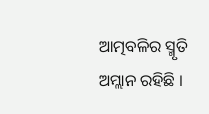ଆତ୍ମବଳିର ସ୍ମୃତି ଅମ୍ଲାନ ରହିଛି ।